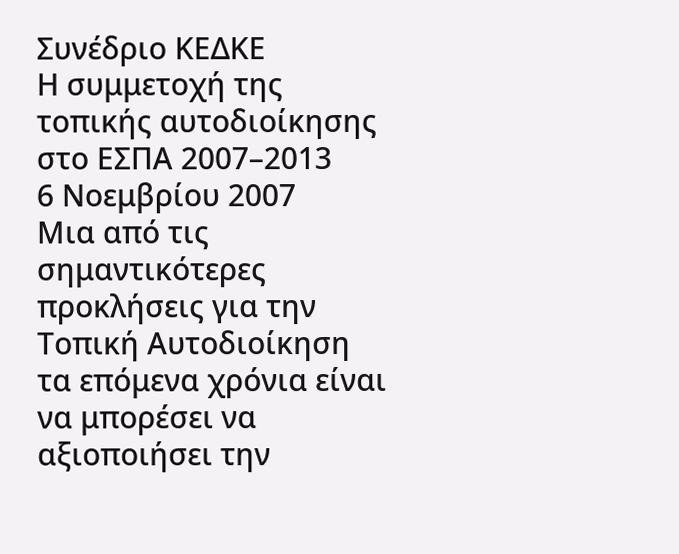Συνέδριο ΚΕΔΚΕ
Η συμμετοχή της τοπικής αυτοδιοίκησης στο ΕΣΠΑ 2007–2013
6 Νοεμβρίου 2007
Μια από τις σημαντικότερες προκλήσεις για την Τοπική Αυτοδιοίκηση τα επόμενα χρόνια είναι να μπορέσει να αξιοποιήσει την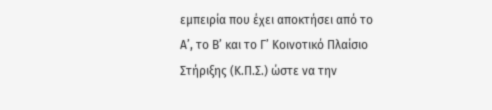εμπειρία που έχει αποκτήσει από το Α’, το Β’ και το Γ’ Κοινοτικό Πλαίσιο Στήριξης (Κ.Π.Σ.) ώστε να την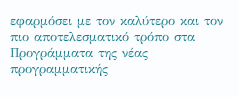εφαρμόσει με τον καλύτερο και τον πιο αποτελεσματικό τρόπο στα Προγράμματα της νέας προγραμματικής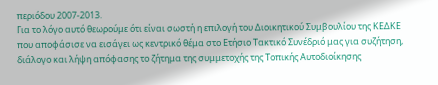περιόδου 2007-2013.
Για το λόγο αυτό θεωρούμε ότι είναι σωστή η επιλογή του Διοικητικού Συμβουλίου της ΚΕΔΚΕ που αποφάσισε να εισάγει ως κεντρικό θέμα στο Ετήσιο Τακτικό Συνέδριό μας για συζήτηση, διάλογο και λήψη απόφασης το ζήτημα της συμμετοχής της Τοπικής Αυτοδιοίκησης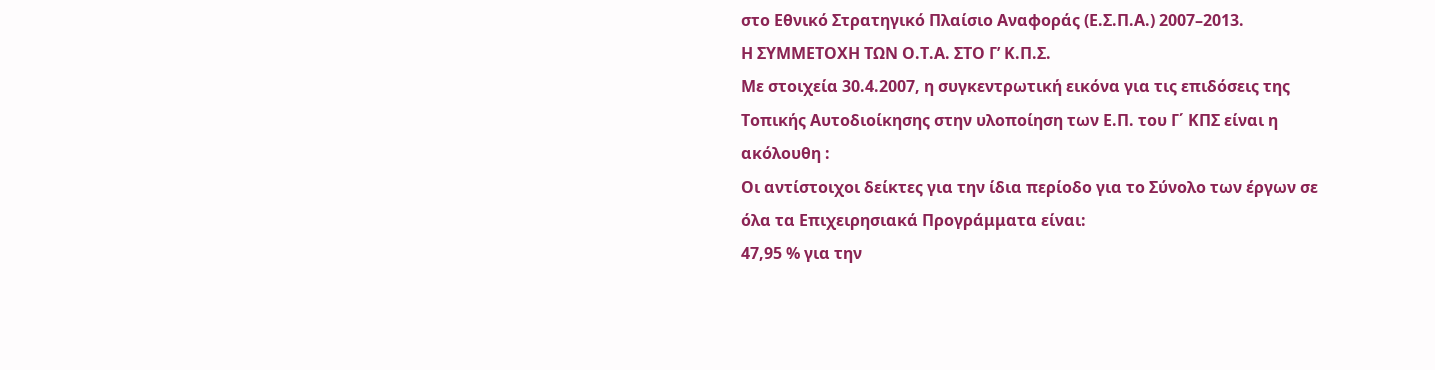στο Εθνικό Στρατηγικό Πλαίσιο Αναφοράς (Ε.Σ.Π.Α.) 2007–2013.
Η ΣΥΜΜΕΤΟΧΗ ΤΩΝ Ο.Τ.Α. ΣΤΟ Γ’ Κ.Π.Σ.
Με στοιχεία 30.4.2007, η συγκεντρωτική εικόνα για τις επιδόσεις της Τοπικής Αυτοδιοίκησης στην υλοποίηση των Ε.Π. του Γ΄ ΚΠΣ είναι η ακόλουθη :
Οι αντίστοιχοι δείκτες για την ίδια περίοδο για το Σύνολο των έργων σε όλα τα Επιχειρησιακά Προγράμματα είναι:
47,95 % για την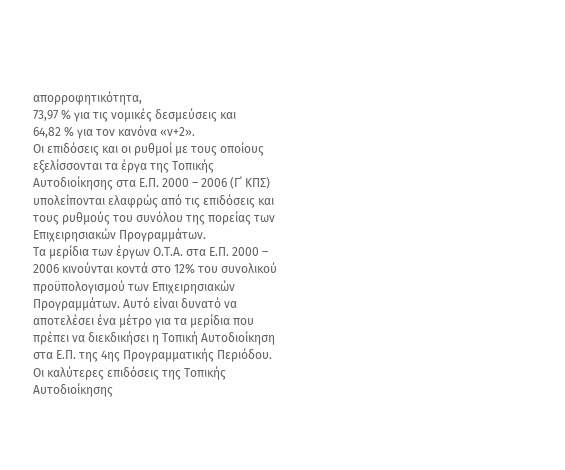απορροφητικότητα,
73,97 % για τις νομικές δεσμεύσεις και
64,82 % για τον κανόνα «ν+2».
Οι επιδόσεις και οι ρυθμοί με τους οποίους εξελίσσονται τα έργα της Τοπικής Αυτοδιοίκησης στα Ε.Π. 2000 – 2006 (Γ΄ ΚΠΣ) υπολείπονται ελαφρώς από τις επιδόσεις και τους ρυθμούς του συνόλου της πορείας των Επιχειρησιακών Προγραμμάτων.
Τα μερίδια των έργων Ο.Τ.Α. στα Ε.Π. 2000 – 2006 κινούνται κοντά στο 12% του συνολικού προϋπολογισμού των Επιχειρησιακών Προγραμμάτων. Αυτό είναι δυνατό να αποτελέσει ένα μέτρο για τα μερίδια που πρέπει να διεκδικήσει η Τοπική Αυτοδιοίκηση στα Ε.Π. της 4ης Προγραμματικής Περιόδου.
Οι καλύτερες επιδόσεις της Τοπικής Αυτοδιοίκησης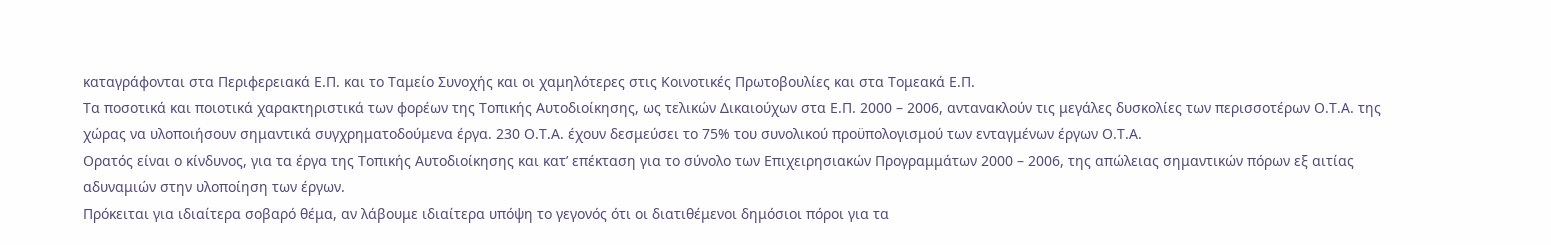καταγράφονται στα Περιφερειακά Ε.Π. και το Ταμείο Συνοχής και οι χαμηλότερες στις Κοινοτικές Πρωτοβουλίες και στα Τομεακά Ε.Π.
Τα ποσοτικά και ποιοτικά χαρακτηριστικά των φορέων της Τοπικής Αυτοδιοίκησης, ως τελικών Δικαιούχων στα Ε.Π. 2000 – 2006, αντανακλούν τις μεγάλες δυσκολίες των περισσοτέρων Ο.Τ.Α. της χώρας να υλοποιήσουν σημαντικά συγχρηματοδούμενα έργα. 230 Ο.Τ.Α. έχουν δεσμεύσει το 75% του συνολικού προϋπολογισμού των ενταγμένων έργων Ο.Τ.Α.
Ορατός είναι ο κίνδυνος, για τα έργα της Τοπικής Αυτοδιοίκησης και κατ’ επέκταση για το σύνολο των Επιχειρησιακών Προγραμμάτων 2000 – 2006, της απώλειας σημαντικών πόρων εξ αιτίας αδυναμιών στην υλοποίηση των έργων.
Πρόκειται για ιδιαίτερα σοβαρό θέμα, αν λάβουμε ιδιαίτερα υπόψη το γεγονός ότι οι διατιθέμενοι δημόσιοι πόροι για τα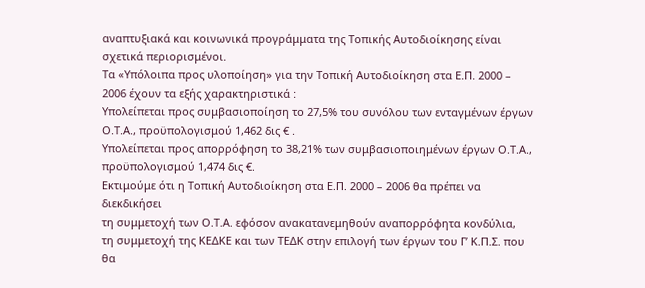αναπτυξιακά και κοινωνικά προγράμματα της Τοπικής Αυτοδιοίκησης είναι σχετικά περιορισμένοι.
Τα «Υπόλοιπα προς υλοποίηση» για την Τοπική Αυτοδιοίκηση στα Ε.Π. 2000 – 2006 έχουν τα εξής χαρακτηριστικά :
Υπολείπεται προς συμβασιοποίηση το 27,5% του συνόλου των ενταγμένων έργων Ο.Τ.Α., προϋπολογισμού 1,462 δις € .
Υπολείπεται προς απορρόφηση το 38,21% των συμβασιοποιημένων έργων Ο.Τ.Α., προϋπολογισμού 1,474 δις €.
Εκτιμούμε ότι η Τοπική Αυτοδιοίκηση στα Ε.Π. 2000 – 2006 θα πρέπει να διεκδικήσει
τη συμμετοχή των Ο.Τ.Α. εφόσον ανακατανεμηθούν αναπορρόφητα κονδύλια,
τη συμμετοχή της ΚΕΔΚΕ και των ΤΕΔΚ στην επιλογή των έργων του Γ’ Κ.Π.Σ. που θα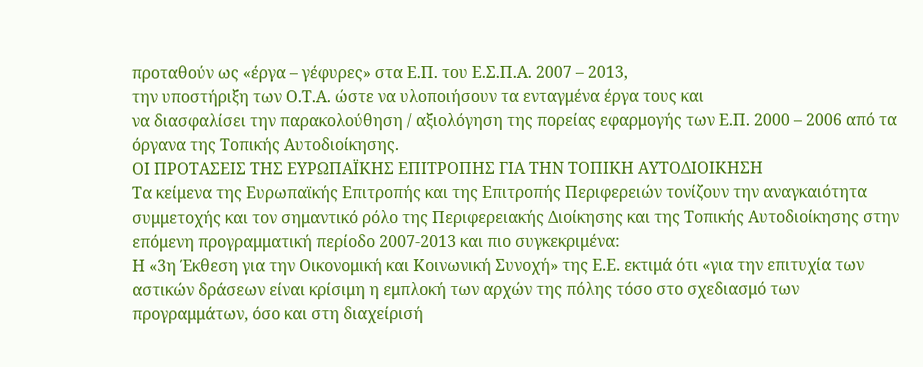προταθούν ως «έργα – γέφυρες» στα Ε.Π. του Ε.Σ.Π.Α. 2007 – 2013,
την υποστήριξη των Ο.Τ.Α. ώστε να υλοποιήσουν τα ενταγμένα έργα τους και
να διασφαλίσει την παρακολούθηση / αξιολόγηση της πορείας εφαρμογής των Ε.Π. 2000 – 2006 από τα όργανα της Τοπικής Αυτοδιοίκησης.
ΟΙ ΠΡΟΤΑΣΕΙΣ ΤΗΣ ΕΥΡΩΠΑΪΚΗΣ ΕΠΙΤΡΟΠΗΣ ΓΙΑ ΤΗΝ ΤΟΠΙΚΗ ΑΥΤΟΔΙΟΙΚΗΣΗ
Τα κείμενα της Ευρωπαϊκής Επιτροπής και της Επιτροπής Περιφερειών τονίζουν την αναγκαιότητα συμμετοχής και τον σημαντικό ρόλο της Περιφερειακής Διοίκησης και της Τοπικής Αυτοδιοίκησης στην επόμενη προγραμματική περίοδο 2007-2013 και πιο συγκεκριμένα:
Η «3η Έκθεση για την Οικονομική και Κοινωνική Συνοχή» της Ε.Ε. εκτιμά ότι «για την επιτυχία των αστικών δράσεων είναι κρίσιμη η εμπλοκή των αρχών της πόλης τόσο στο σχεδιασμό των προγραμμάτων, όσο και στη διαχείρισή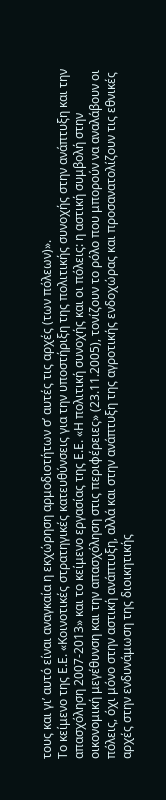τους και γι’ αυτό είναι αναγκαία η εκχώρηση αρμοδιοτήτων σ’ αυτές τις αρχές (των πόλεων)».
Το κείμενο της Ε.Ε. «Κοινοτικές στρατηγικές κατευθύνσεις για την υποστήριξη της πολιτικής συνοχής στην ανάπτυξη και την απασχόληση 2007-2013» και το κείμενο εργασίας της Ε.Ε. «Η πολιτική συνοχής και οι πόλεις: η αστική συμβολή στην οικονομική μεγέθυνση και την απασχόληση στις περιφέρειες» (23.11.2005), τονίζουν το ρόλο που μπορούν να αναλάβουν οι πόλεις, όχι μόνο στην αστική ανάπτυξη, αλλά και στην ανάπτυξη της αγροτικής ενδοχώρας και προσανατολίζουν τις εθνικές αρχές στην ενδυνάμωση της διοικητικής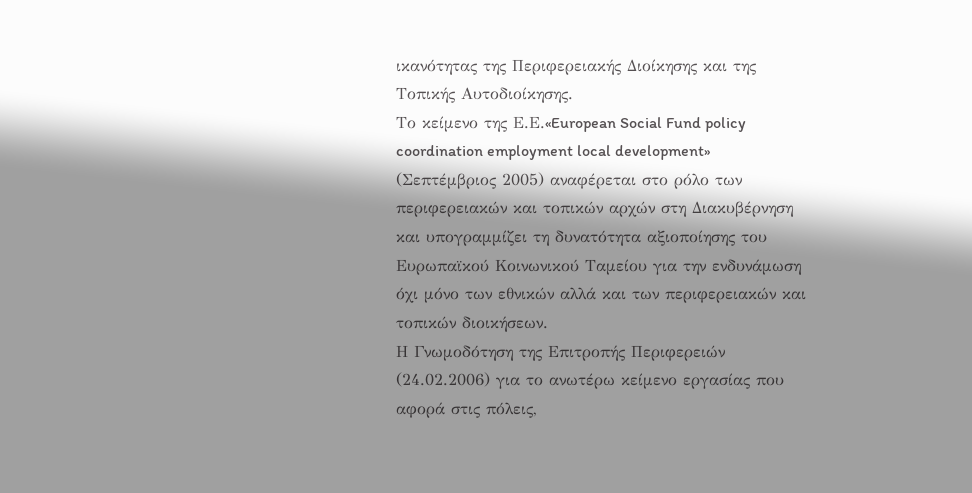ικανότητας της Περιφερειακής Διοίκησης και της Τοπικής Αυτοδιοίκησης.
Το κείμενο της Ε.Ε.«European Social Fund policy coordination employment local development» (Σεπτέμβριος 2005) αναφέρεται στο ρόλο των περιφερειακών και τοπικών αρχών στη Διακυβέρνηση και υπογραμμίζει τη δυνατότητα αξιοποίησης του Ευρωπαϊκού Κοινωνικού Ταμείου για την ενδυνάμωση όχι μόνο των εθνικών αλλά και των περιφερειακών και τοπικών διοικήσεων.
Η Γνωμοδότηση της Επιτροπής Περιφερειών (24.02.2006) για το ανωτέρω κείμενο εργασίας που αφορά στις πόλεις,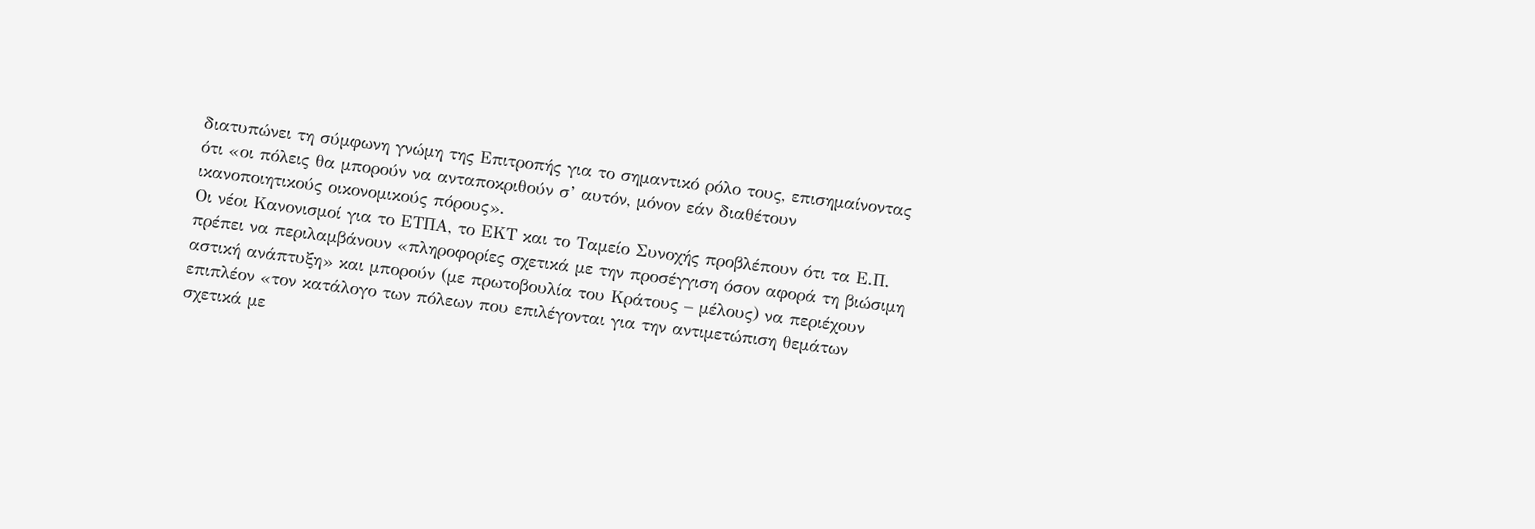διατυπώνει τη σύμφωνη γνώμη της Επιτροπής για το σημαντικό ρόλο τους, επισημαίνοντας ότι «οι πόλεις θα μπορούν να ανταποκριθούν σ’ αυτόν, μόνον εάν διαθέτουν ικανοποιητικούς οικονομικούς πόρους».
Οι νέοι Κανονισμοί για το ΕΤΠΑ, το ΕΚΤ και το Ταμείο Συνοχής προβλέπουν ότι τα Ε.Π. πρέπει να περιλαμβάνουν «πληροφορίες σχετικά με την προσέγγιση όσον αφορά τη βιώσιμη αστική ανάπτυξη» και μπορούν (με πρωτοβουλία του Κράτους – μέλους) να περιέχουν επιπλέον «τον κατάλογο των πόλεων που επιλέγονται για την αντιμετώπιση θεμάτων σχετικά με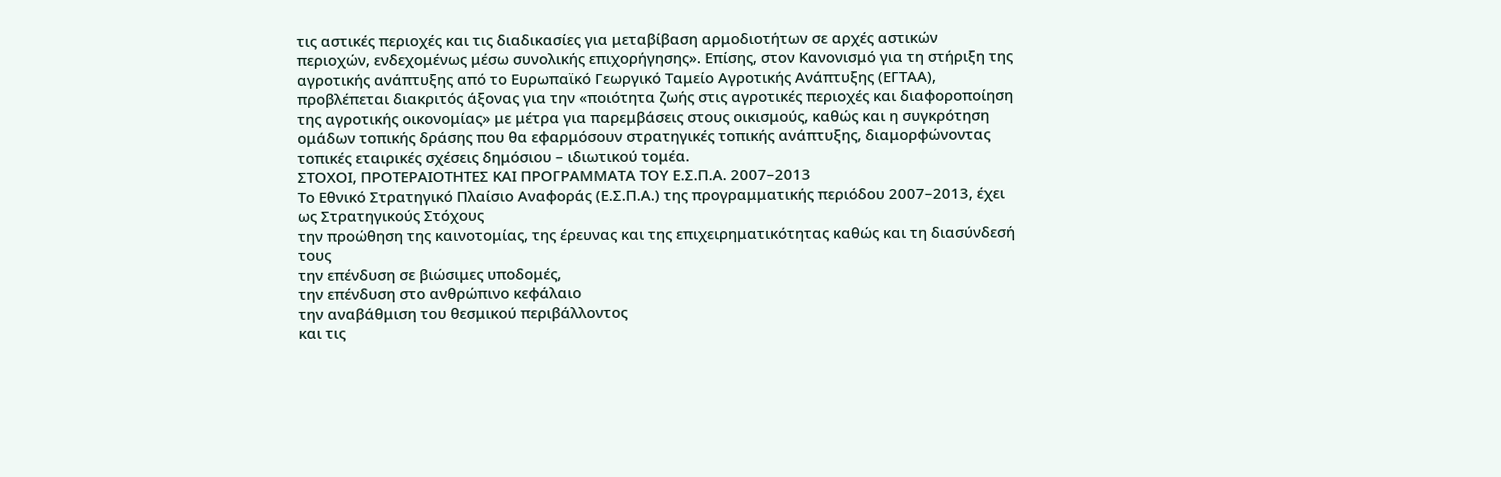τις αστικές περιοχές και τις διαδικασίες για μεταβίβαση αρμοδιοτήτων σε αρχές αστικών περιοχών, ενδεχομένως μέσω συνολικής επιχορήγησης». Επίσης, στον Κανονισμό για τη στήριξη της αγροτικής ανάπτυξης από το Ευρωπαϊκό Γεωργικό Ταμείο Αγροτικής Ανάπτυξης (ΕΓΤΑΑ), προβλέπεται διακριτός άξονας για την «ποιότητα ζωής στις αγροτικές περιοχές και διαφοροποίηση της αγροτικής οικονομίας» με μέτρα για παρεμβάσεις στους οικισμούς, καθώς και η συγκρότηση ομάδων τοπικής δράσης που θα εφαρμόσουν στρατηγικές τοπικής ανάπτυξης, διαμορφώνοντας τοπικές εταιρικές σχέσεις δημόσιου – ιδιωτικού τομέα.
ΣΤΟΧΟΙ, ΠΡΟΤΕΡΑΙΟΤΗΤΕΣ ΚΑΙ ΠΡΟΓΡΑΜΜΑΤΑ ΤΟΥ Ε.Σ.Π.Α. 2007–2013
Το Εθνικό Στρατηγικό Πλαίσιο Αναφοράς (Ε.Σ.Π.Α.) της προγραμματικής περιόδου 2007–2013, έχει ως Στρατηγικούς Στόχους
την προώθηση της καινοτομίας, της έρευνας και της επιχειρηματικότητας καθώς και τη διασύνδεσή τους
την επένδυση σε βιώσιμες υποδομές,
την επένδυση στο ανθρώπινο κεφάλαιο
την αναβάθμιση του θεσμικού περιβάλλοντος
και τις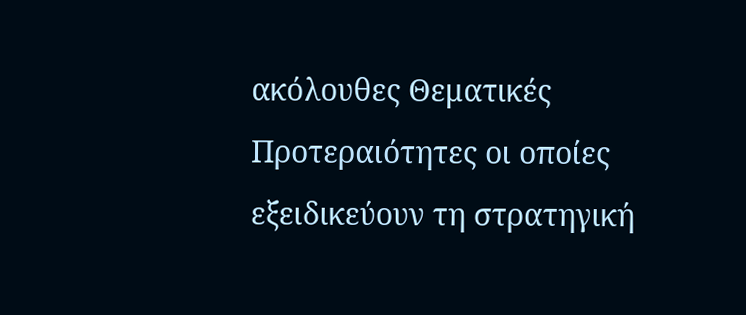ακόλουθες Θεματικές Προτεραιότητες οι οποίες εξειδικεύουν τη στρατηγική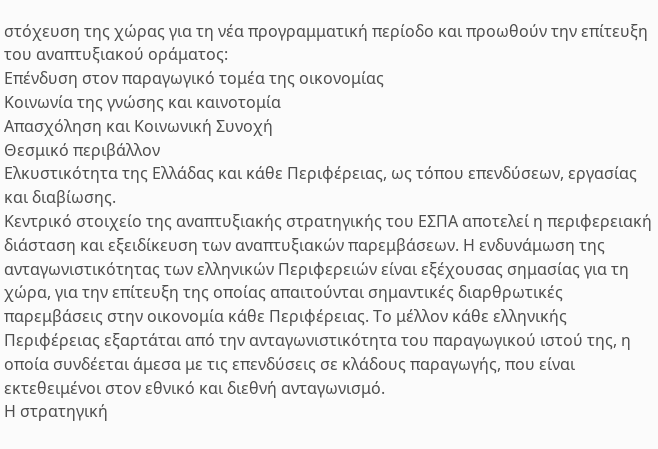στόχευση της χώρας για τη νέα προγραμματική περίοδο και προωθούν την επίτευξη του αναπτυξιακού οράματος:
Επένδυση στον παραγωγικό τομέα της οικονομίας
Κοινωνία της γνώσης και καινοτομία
Απασχόληση και Κοινωνική Συνοχή
Θεσμικό περιβάλλον
Ελκυστικότητα της Ελλάδας και κάθε Περιφέρειας, ως τόπου επενδύσεων, εργασίας και διαβίωσης.
Κεντρικό στοιχείο της αναπτυξιακής στρατηγικής του ΕΣΠΑ αποτελεί η περιφερειακή διάσταση και εξειδίκευση των αναπτυξιακών παρεμβάσεων. Η ενδυνάμωση της ανταγωνιστικότητας των ελληνικών Περιφερειών είναι εξέχουσας σημασίας για τη χώρα, για την επίτευξη της οποίας απαιτούνται σημαντικές διαρθρωτικές παρεμβάσεις στην οικονομία κάθε Περιφέρειας. Το μέλλον κάθε ελληνικής Περιφέρειας εξαρτάται από την ανταγωνιστικότητα του παραγωγικού ιστού της, η οποία συνδέεται άμεσα με τις επενδύσεις σε κλάδους παραγωγής, που είναι εκτεθειμένοι στον εθνικό και διεθνή ανταγωνισμό.
Η στρατηγική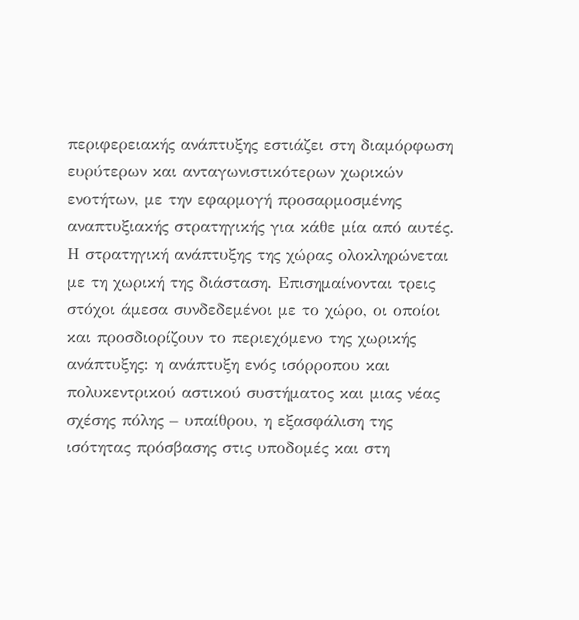περιφερειακής ανάπτυξης εστιάζει στη διαμόρφωση ευρύτερων και ανταγωνιστικότερων χωρικών ενοτήτων, με την εφαρμογή προσαρμοσμένης αναπτυξιακής στρατηγικής για κάθε μία από αυτές.
Η στρατηγική ανάπτυξης της χώρας ολοκληρώνεται με τη χωρική της διάσταση. Επισημαίνονται τρεις στόχοι άμεσα συνδεδεμένοι με το χώρο, οι οποίοι και προσδιορίζουν το περιεχόμενο της χωρικής ανάπτυξης: η ανάπτυξη ενός ισόρροπου και πολυκεντρικού αστικού συστήματος και μιας νέας σχέσης πόλης – υπαίθρου, η εξασφάλιση της ισότητας πρόσβασης στις υποδομές και στη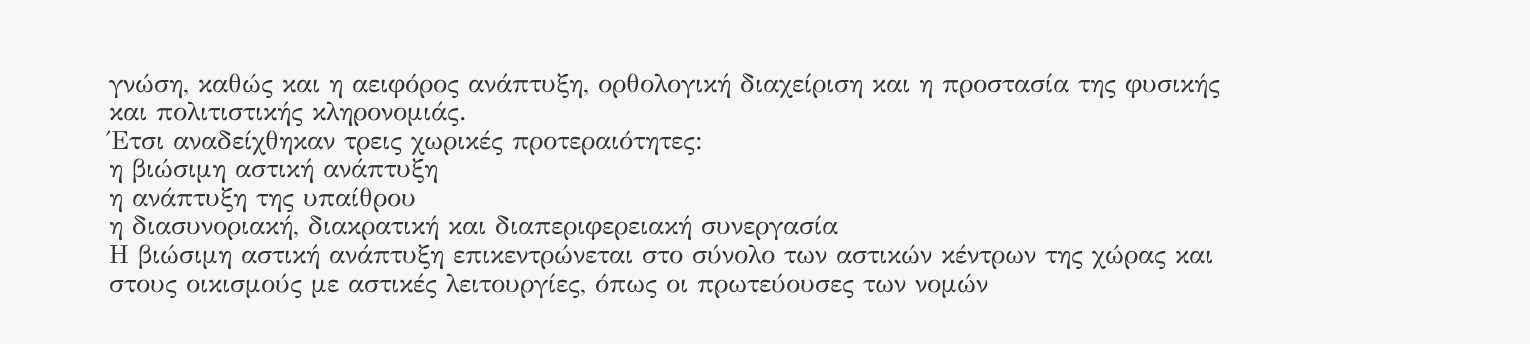γνώση, καθώς και η αειφόρος ανάπτυξη, ορθολογική διαχείριση και η προστασία της φυσικής και πολιτιστικής κληρονομιάς.
Έτσι αναδείχθηκαν τρεις χωρικές προτεραιότητες:
η βιώσιμη αστική ανάπτυξη
η ανάπτυξη της υπαίθρου
η διασυνοριακή, διακρατική και διαπεριφερειακή συνεργασία
Η βιώσιμη αστική ανάπτυξη επικεντρώνεται στο σύνολο των αστικών κέντρων της χώρας και στους οικισμούς με αστικές λειτουργίες, όπως οι πρωτεύουσες των νομών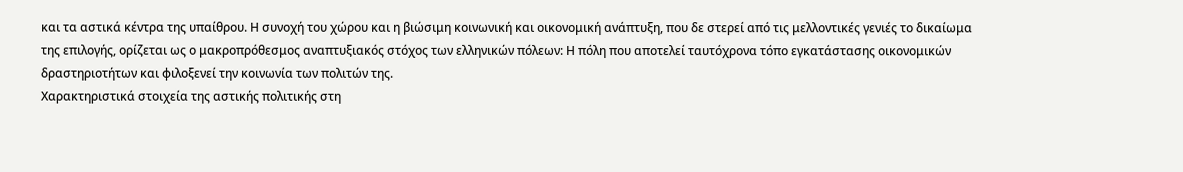και τα αστικά κέντρα της υπαίθρου. Η συνοχή του χώρου και η βιώσιμη κοινωνική και οικονομική ανάπτυξη, που δε στερεί από τις μελλοντικές γενιές το δικαίωμα της επιλογής, ορίζεται ως ο μακροπρόθεσμος αναπτυξιακός στόχος των ελληνικών πόλεων: Η πόλη που αποτελεί ταυτόχρονα τόπο εγκατάστασης οικονομικών δραστηριοτήτων και φιλοξενεί την κοινωνία των πολιτών της.
Χαρακτηριστικά στοιχεία της αστικής πολιτικής στη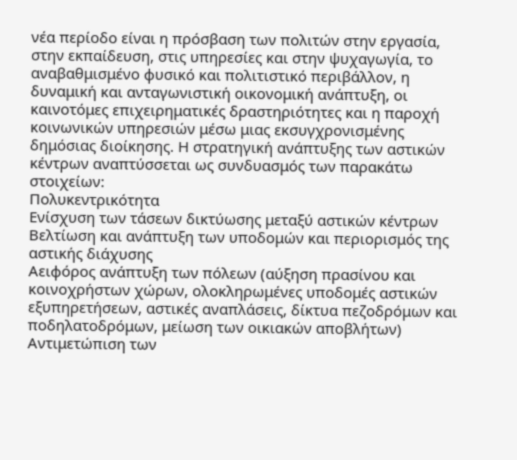νέα περίοδο είναι η πρόσβαση των πολιτών στην εργασία, στην εκπαίδευση, στις υπηρεσίες και στην ψυχαγωγία, το αναβαθμισμένο φυσικό και πολιτιστικό περιβάλλον, η δυναμική και ανταγωνιστική οικονομική ανάπτυξη, οι καινοτόμες επιχειρηματικές δραστηριότητες και η παροχή κοινωνικών υπηρεσιών μέσω μιας εκσυγχρονισμένης δημόσιας διοίκησης. Η στρατηγική ανάπτυξης των αστικών κέντρων αναπτύσσεται ως συνδυασμός των παρακάτω στοιχείων:
Πολυκεντρικότητα
Ενίσχυση των τάσεων δικτύωσης μεταξύ αστικών κέντρων
Βελτίωση και ανάπτυξη των υποδομών και περιορισμός της αστικής διάχυσης
Αειφόρος ανάπτυξη των πόλεων (αύξηση πρασίνου και κοινοχρήστων χώρων, ολοκληρωμένες υποδομές αστικών εξυπηρετήσεων, αστικές αναπλάσεις, δίκτυα πεζοδρόμων και ποδηλατοδρόμων, μείωση των οικιακών αποβλήτων)
Αντιμετώπιση των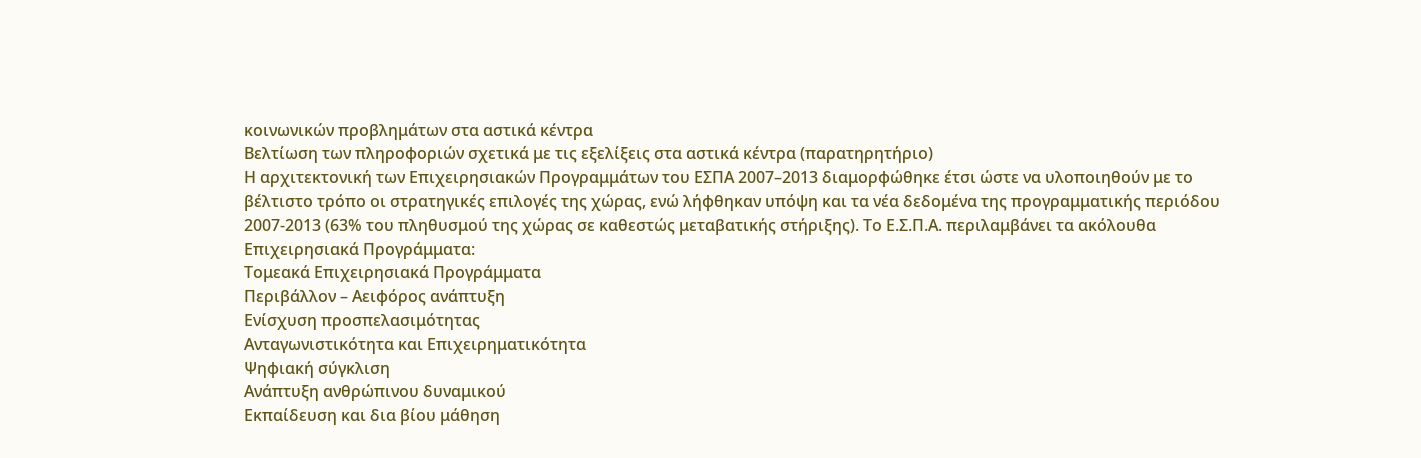κοινωνικών προβλημάτων στα αστικά κέντρα
Βελτίωση των πληροφοριών σχετικά με τις εξελίξεις στα αστικά κέντρα (παρατηρητήριο)
Η αρχιτεκτονική των Επιχειρησιακών Προγραμμάτων του ΕΣΠΑ 2007–2013 διαμορφώθηκε έτσι ώστε να υλοποιηθούν με το βέλτιστο τρόπο οι στρατηγικές επιλογές της χώρας, ενώ λήφθηκαν υπόψη και τα νέα δεδομένα της προγραμματικής περιόδου 2007-2013 (63% του πληθυσμού της χώρας σε καθεστώς μεταβατικής στήριξης). Το Ε.Σ.Π.Α. περιλαμβάνει τα ακόλουθα Επιχειρησιακά Προγράμματα:
Τομεακά Επιχειρησιακά Προγράμματα
Περιβάλλον – Αειφόρος ανάπτυξη
Ενίσχυση προσπελασιμότητας
Ανταγωνιστικότητα και Επιχειρηματικότητα
Ψηφιακή σύγκλιση
Ανάπτυξη ανθρώπινου δυναμικού
Εκπαίδευση και δια βίου μάθηση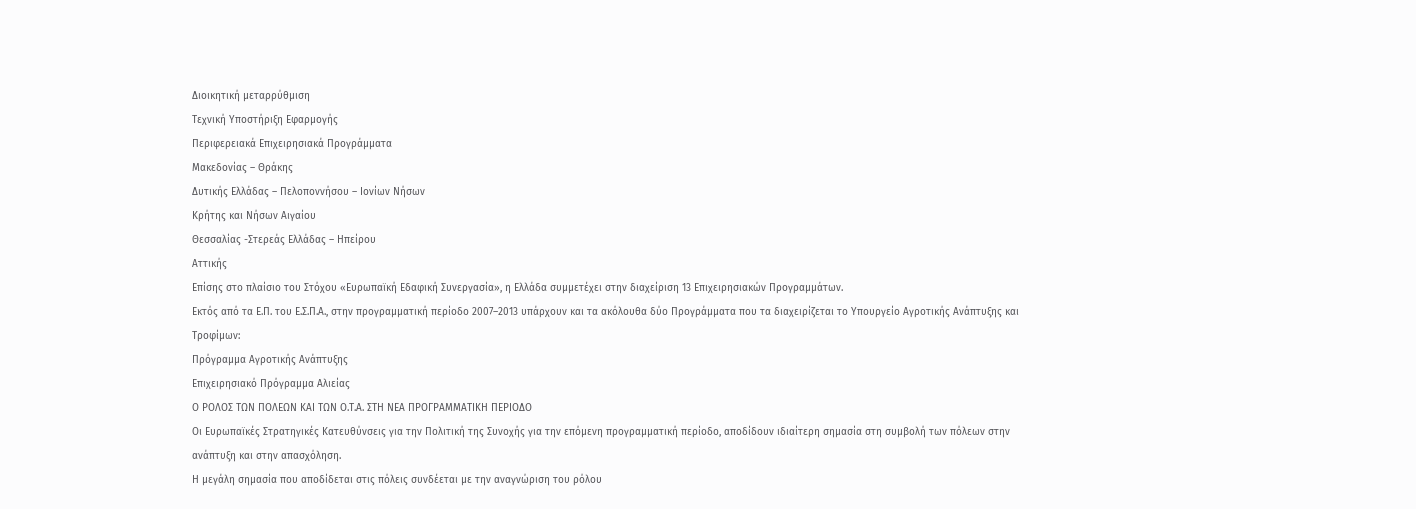Διοικητική μεταρρύθμιση
Τεχνική Υποστήριξη Eφαρμογής
Περιφερειακά Επιχειρησιακά Προγράμματα
Μακεδονίας – Θράκης
Δυτικής Ελλάδας – Πελοποννήσου – Ιονίων Νήσων
Κρήτης και Νήσων Αιγαίου
Θεσσαλίας -Στερεάς Ελλάδας – Ηπείρου
Αττικής
Επίσης στο πλαίσιο του Στόχου «Ευρωπαϊκή Εδαφική Συνεργασία», η Ελλάδα συμμετέχει στην διαχείριση 13 Επιχειρησιακών Προγραμμάτων.
Εκτός από τα Ε.Π. του Ε.Σ.Π.Α., στην προγραμματική περίοδο 2007–2013 υπάρχουν και τα ακόλουθα δύο Προγράμματα που τα διαχειρίζεται το Υπουργείο Αγροτικής Ανάπτυξης και Τροφίμων:
Πρόγραμμα Αγροτικής Ανάπτυξης
Επιχειρησιακό Πρόγραμμα Αλιείας
Ο ΡΟΛΟΣ ΤΩΝ ΠΟΛΕΩΝ ΚΑΙ ΤΩΝ Ο.Τ.Α. ΣΤΗ ΝΕΑ ΠΡΟΓΡΑΜΜΑΤΙΚΗ ΠΕΡΙΟΔΟ
Οι Ευρωπαϊκές Στρατηγικές Κατευθύνσεις για την Πολιτική της Συνοχής για την επόμενη προγραμματική περίοδο, αποδίδουν ιδιαίτερη σημασία στη συμβολή των πόλεων στην ανάπτυξη και στην απασχόληση.
Η μεγάλη σημασία που αποδίδεται στις πόλεις συνδέεται με την αναγνώριση του ρόλου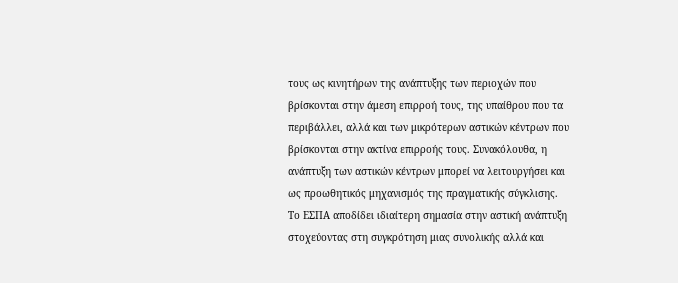τους ως κινητήρων της ανάπτυξης των περιοχών που βρίσκονται στην άμεση επιρροή τους, της υπαίθρου που τα περιβάλλει, αλλά και των μικρότερων αστικών κέντρων που βρίσκονται στην ακτίνα επιρροής τους. Συνακόλουθα, η ανάπτυξη των αστικών κέντρων μπορεί να λειτουργήσει και ως προωθητικός μηχανισμός της πραγματικής σύγκλισης.
Το ΕΣΠΑ αποδίδει ιδιαίτερη σημασία στην αστική ανάπτυξη στοχεύοντας στη συγκρότηση μιας συνολικής αλλά και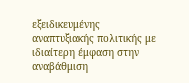εξειδικευμένης αναπτυξιακής πολιτικής με ιδιαίτερη έμφαση στην αναβάθμιση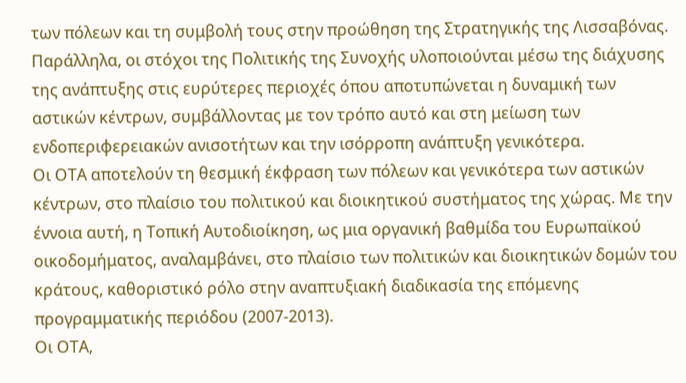των πόλεων και τη συμβολή τους στην προώθηση της Στρατηγικής της Λισσαβόνας.
Παράλληλα, οι στόχοι της Πολιτικής της Συνοχής υλοποιούνται μέσω της διάχυσης της ανάπτυξης στις ευρύτερες περιοχές όπου αποτυπώνεται η δυναμική των αστικών κέντρων, συμβάλλοντας με τον τρόπο αυτό και στη μείωση των ενδοπεριφερειακών ανισοτήτων και την ισόρροπη ανάπτυξη γενικότερα.
Οι ΟΤΑ αποτελούν τη θεσμική έκφραση των πόλεων και γενικότερα των αστικών κέντρων, στο πλαίσιο του πολιτικού και διοικητικού συστήματος της χώρας. Με την έννοια αυτή, η Τοπική Αυτοδιοίκηση, ως μια οργανική βαθμίδα του Ευρωπαϊκού οικοδομήματος, αναλαμβάνει, στο πλαίσιο των πολιτικών και διοικητικών δομών του κράτους, καθοριστικό ρόλο στην αναπτυξιακή διαδικασία της επόμενης προγραμματικής περιόδου (2007-2013).
Οι ΟΤΑ,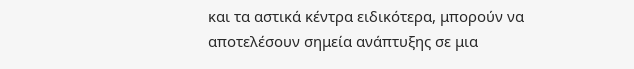και τα αστικά κέντρα ειδικότερα, μπορούν να αποτελέσουν σημεία ανάπτυξης σε μια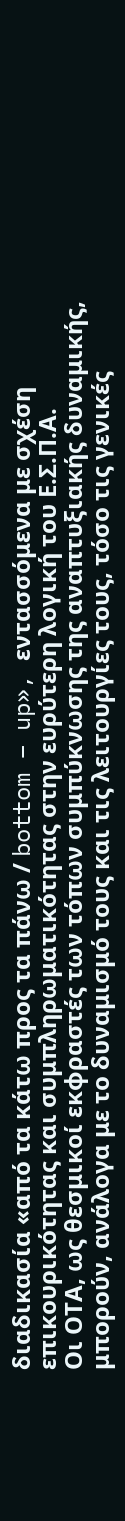διαδικασία «από τα κάτω προς τα πάνω / bottom – up», εντασσόμενα με σχέση επικουρικότητας και συμπληρωματικότητας στην ευρύτερη λογική του Ε.Σ.Π.Α.
Οι ΟΤΑ, ως θεσμικοί εκφραστές των τόπων συμπύκνωσης της αναπτυξιακής δυναμικής, μπορούν, ανάλογα με το δυναμισμό τους και τις λειτουργίες τους, τόσο τις γενικές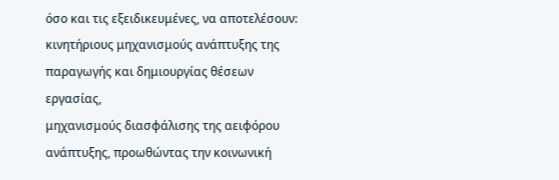όσο και τις εξειδικευμένες, να αποτελέσουν:
κινητήριους μηχανισμούς ανάπτυξης της παραγωγής και δημιουργίας θέσεων εργασίας,
μηχανισμούς διασφάλισης της αειφόρου ανάπτυξης, προωθώντας την κοινωνική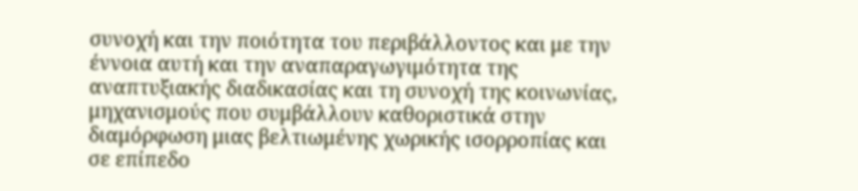συνοχή και την ποιότητα του περιβάλλοντος και με την έννοια αυτή και την αναπαραγωγιμότητα της αναπτυξιακής διαδικασίας και τη συνοχή της κοινωνίας,
μηχανισμούς που συμβάλλουν καθοριστικά στην διαμόρφωση μιας βελτιωμένης χωρικής ισορροπίας και σε επίπεδο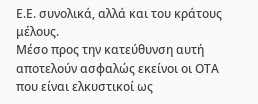Ε.Ε. συνολικά, αλλά και του κράτους μέλους.
Μέσο προς την κατεύθυνση αυτή αποτελούν ασφαλώς εκείνοι οι ΟΤΑ που είναι ελκυστικοί ως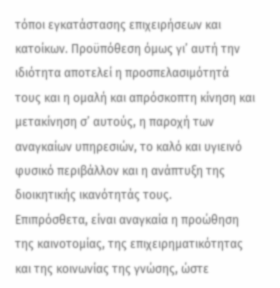τόποι εγκατάστασης επιχειρήσεων και κατοίκων. Προϋπόθεση όμως γι’ αυτή την ιδιότητα αποτελεί η προσπελασιμότητά τους και η ομαλή και απρόσκοπτη κίνηση και μετακίνηση σ’ αυτούς, η παροχή των αναγκαίων υπηρεσιών, το καλό και υγιεινό φυσικό περιβάλλον και η ανάπτυξη της διοικητικής ικανότητάς τους.
Επιπρόσθετα, είναι αναγκαία η προώθηση της καινοτομίας, της επιχειρηματικότητας και της κοινωνίας της γνώσης, ώστε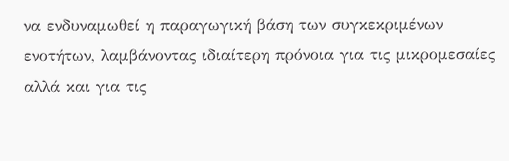να ενδυναμωθεί η παραγωγική βάση των συγκεκριμένων ενοτήτων, λαμβάνοντας ιδιαίτερη πρόνοια για τις μικρομεσαίες αλλά και για τις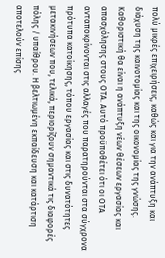πολύ μικρές επιχειρήσεις, καθώς και για την ανάπτυξη και διάχυση της καινοτομίας και της οικονομίας της γνώσης.
Καθοριστική θα είναι η ανάπτυξη νέων θέσεων εργασίας και απασχόλησης στους ΟΤΑ. Αυτό προϋποθέτει ότι οι ΟΤΑ ανταποκρίνονται στις αλλαγές που παρατηρούνται στα σύγχρονα πρότυπα κατοίκησης, τόπου εργασίας και στις δυνατότητες μετακινήσεων που, τελικά, περιορίζουν σημαντικά τις διαφορές πόλης / υπαίθρου. Η βελτιωμένη εκπαίδευση και κατάρτιση αποτελούν επίσης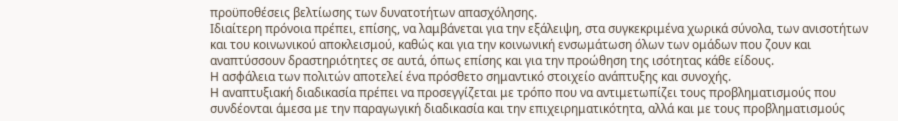προϋποθέσεις βελτίωσης των δυνατοτήτων απασχόλησης.
Ιδιαίτερη πρόνοια πρέπει, επίσης, να λαμβάνεται για την εξάλειψη, στα συγκεκριμένα χωρικά σύνολα, των ανισοτήτων και του κοινωνικού αποκλεισμού, καθώς και για την κοινωνική ενσωμάτωση όλων των ομάδων που ζουν και αναπτύσσουν δραστηριότητες σε αυτά, όπως επίσης και για την προώθηση της ισότητας κάθε είδους.
Η ασφάλεια των πολιτών αποτελεί ένα πρόσθετο σημαντικό στοιχείο ανάπτυξης και συνοχής.
Η αναπτυξιακή διαδικασία πρέπει να προσεγγίζεται με τρόπο που να αντιμετωπίζει τους προβληματισμούς που συνδέονται άμεσα με την παραγωγική διαδικασία και την επιχειρηματικότητα, αλλά και με τους προβληματισμούς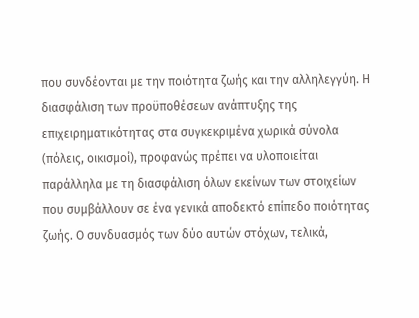που συνδέονται με την ποιότητα ζωής και την αλληλεγγύη. Η διασφάλιση των προϋποθέσεων ανάπτυξης της επιχειρηματικότητας στα συγκεκριμένα χωρικά σύνολα (πόλεις, οικισμοί), προφανώς πρέπει να υλοποιείται παράλληλα με τη διασφάλιση όλων εκείνων των στοιχείων που συμβάλλουν σε ένα γενικά αποδεκτό επίπεδο ποιότητας ζωής. Ο συνδυασμός των δύο αυτών στόχων, τελικά,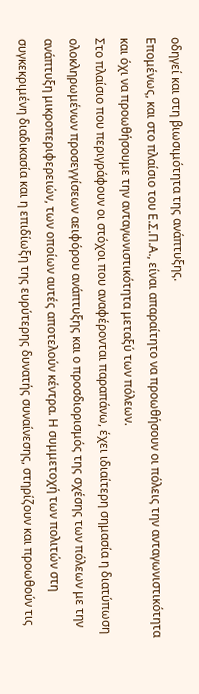οδηγεί και στη βιωσιμότητα της ανάπτυξης.
Επομένως, και στο πλαίσιο του Ε.Σ.Π.Α., είναι απαραίτητο να προωθήσουν οι πόλεις την ανταγωνιστικότητα και όχι να προωθήσουμε την ανταγωνιστικότητα μεταξύ των πόλεων.
Στο πλαίσιο που περιγράφουν οι στόχοι που αναφέρονται παραπάνω, έχει ιδιαίτερη σημασία η διατύπωση ολοκληρωμένων προσεγγίσεων αειφόρου ανάπτυξης και ο προσδιορισμός της σχέσης των πόλεων με την ανάπτυξη μικροπεριφερειών, των οποίων αυτές αποτελούν κέντρα. Η συμμετοχή των πολιτών στη συγκεκριμένη διαδικασία και η επιδίωξη της ευρύτερης δυνατής συναίνεσης, στηρίζουν και προωθούν τις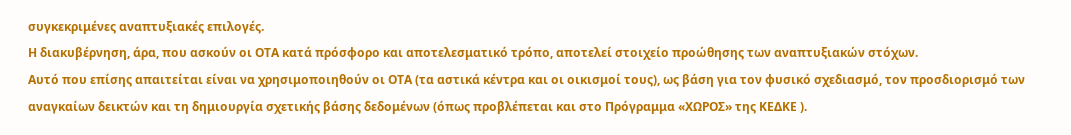συγκεκριμένες αναπτυξιακές επιλογές.
Η διακυβέρνηση, άρα, που ασκούν οι ΟΤΑ κατά πρόσφορο και αποτελεσματικό τρόπο, αποτελεί στοιχείο προώθησης των αναπτυξιακών στόχων.
Αυτό που επίσης απαιτείται είναι να χρησιμοποιηθούν οι ΟΤΑ (τα αστικά κέντρα και οι οικισμοί τους), ως βάση για τον φυσικό σχεδιασμό, τον προσδιορισμό των αναγκαίων δεικτών και τη δημιουργία σχετικής βάσης δεδομένων (όπως προβλέπεται και στο Πρόγραμμα «ΧΩΡΟΣ» της ΚΕΔΚΕ ).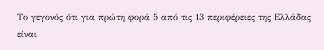Το γεγονός ότι για πρώτη φορά 5 από τις 13 περιφέρειες της Ελλάδας είναι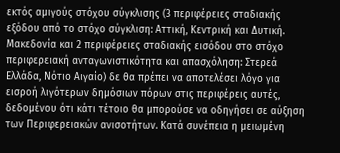εκτός αμιγούς στόχου σύγκλισης (3 περιφέρειες σταδιακής εξόδου από το στόχο σύγκλιση: Αττική, Κεντρική και Δυτική. Μακεδονία και 2 περιφέρειες σταδιακής εισόδου στο στόχο περιφερειακή ανταγωνιστικότητα και απασχόληση: Στερεά Ελλάδα, Νότιο Αιγαίο) δε θα πρέπει να αποτελέσει λόγο για εισροή λιγότερων δημόσιων πόρων στις περιφέρεις αυτές, δεδομένου ότι κάτι τέτοιο θα μπορούσε να οδηγήσει σε αύξηση των Περιφερειακών ανισοτήτων. Κατά συνέπεια η μειωμένη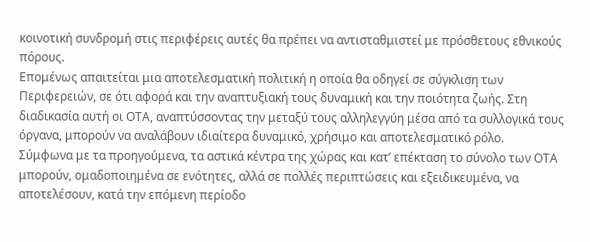κοινοτική συνδρομή στις περιφέρεις αυτές θα πρέπει να αντισταθμιστεί με πρόσθετους εθνικούς πόρους.
Επομένως απαιτείται μια αποτελεσματική πολιτική η οποία θα οδηγεί σε σύγκλιση των Περιφερειών, σε ότι αφορά και την αναπτυξιακή τους δυναμική και την ποιότητα ζωής. Στη διαδικασία αυτή οι ΟΤΑ, αναπτύσσοντας την μεταξύ τους αλληλεγγύη μέσα από τα συλλογικά τους όργανα, μπορούν να αναλάβουν ιδιαίτερα δυναμικό, χρήσιμο και αποτελεσματικό ρόλο.
Σύμφωνα με τα προηγούμενα, τα αστικά κέντρα της χώρας και κατ’ επέκταση το σύνολο των ΟΤΑ μπορούν, ομαδοποιημένα σε ενότητες, αλλά σε πολλές περιπτώσεις και εξειδικευμένα, να αποτελέσουν, κατά την επόμενη περίοδο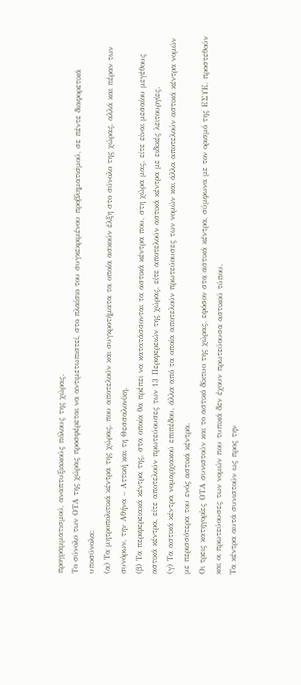προγραμματισμού, αναπτυξιακούς πόλους της χώρας.
Το σύνολο των ΟΤΑ της χώρας προσφέρεται να αντιμετωπιστεί, στο πλαίσιο του συγκεκριμένου προβληματισμού, σε πέντε διαφορετικά υποσύνολα:
(α) Τα μητροπολιτικά κέντρα της χώρας, που αποτελούν και συγκροτήματα τα οποία ασκούν έλξη στο σύνολο της χώρας, αλλά και πέραν των συνόρων, την Αθήνα – Αττική και τη Θεσσαλονίκη.
(β) Τα περιφερειακά κέντρα της, στα οποία θα πρέπει να κατατάσσονται τα αστικά κέντρα που, στη χώρα μας, είτε είναι μεσαίου μεγέθους αστικά κέντρα, είτε αποτελούν πρωτεύουσες των 13 Περιφερειών της χώρας, είτε αποτελούν αστικά κέντρα με ειδικές λειτουργίες.
(γ) Τα αστικά κέντρα νομαρχιακού επιπέδου, άλλα από τα οποία αποτελούν πρωτεύουσες των νομών και άλλα αποτελούν αστικά κέντρα νομών με περισσότερα του ενός αστικά κέντρα.
Οι τρεις κατηγορίες ΟΤΑ συνιστούν και το αστικό δίκτυο της χώρας, εφόσον στα αστικά κέντρα, σύμφωνα με τον ορισμό της ΕΣΥΕ, προστεθούν και οι πρωτεύουσες των νομών που τυπικά δεν έχουν πρωτεύουσα αστικού τύπου.
Τα κέντρα αυτά συνιστούν ως προς την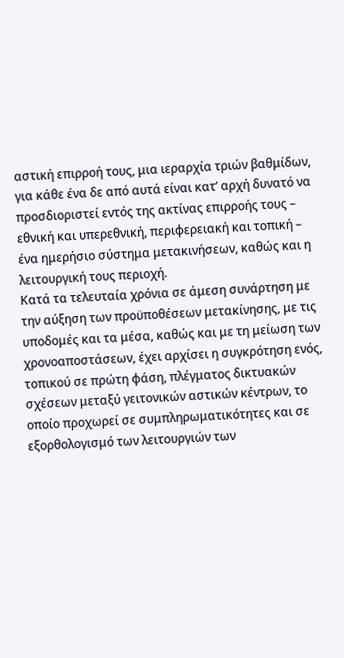αστική επιρροή τους, μια ιεραρχία τριών βαθμίδων, για κάθε ένα δε από αυτά είναι κατ’ αρχή δυνατό να προσδιοριστεί εντός της ακτίνας επιρροής τους – εθνική και υπερεθνική, περιφερειακή και τοπική – ένα ημερήσιο σύστημα μετακινήσεων, καθώς και η λειτουργική τους περιοχή.
Κατά τα τελευταία χρόνια σε άμεση συνάρτηση με την αύξηση των προϋποθέσεων μετακίνησης, με τις υποδομές και τα μέσα, καθώς και με τη μείωση των χρονοαποστάσεων, έχει αρχίσει η συγκρότηση ενός, τοπικού σε πρώτη φάση, πλέγματος δικτυακών σχέσεων μεταξύ γειτονικών αστικών κέντρων, το οποίο προχωρεί σε συμπληρωματικότητες και σε εξορθολογισμό των λειτουργιών των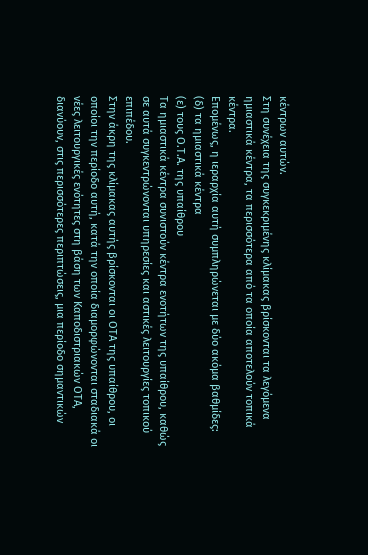κέντρων αυτών.
Στη συνέχεια της συγκεκριμένης κλίμακας βρίσκονται τα λεγόμενα ημιαστικά κέντρα, τα περισσότερα από τα οποία αποτελούν τοπικά κέντρα.
Επομένως, η ιεραρχία αυτή συμπληρώνεται με δύο ακόμα βαθμίδες:
(δ) τα ημιαστικά κέντρα
(ε) τους Ο.Τ.Α. της υπαίθρου
Τα ημιαστικά κέντρα συνιστούν κέντρα ενοτήτων της υπαίθρου, καθώς σε αυτά συγκεντρώνονται υπηρεσίες και αστικές λειτουργίες τοπικού επιπέδου.
Στην άκρη της κλίμακας αυτής βρίσκονται οι ΟΤΑ της υπαίθρου, οι οποίοι την περίοδο αυτή, κατά την οποία διαμορφώνονται σταδιακά οι νέες λειτουργικές ενότητες στη βάση των Καποδιστριακών ΟΤΑ, διανύουν, στις περισσότερες περιπτώσεις, μια περίοδο σημαντικών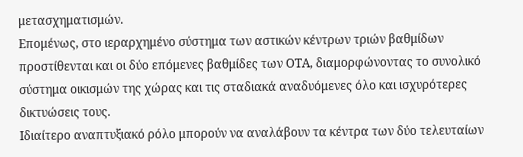μετασχηματισμών.
Επομένως, στο ιεραρχημένο σύστημα των αστικών κέντρων τριών βαθμίδων προστίθενται και οι δύο επόμενες βαθμίδες των ΟΤΑ, διαμορφώνοντας το συνολικό σύστημα οικισμών της χώρας και τις σταδιακά αναδυόμενες όλο και ισχυρότερες δικτυώσεις τους.
Ιδιαίτερο αναπτυξιακό ρόλο μπορούν να αναλάβουν τα κέντρα των δύο τελευταίων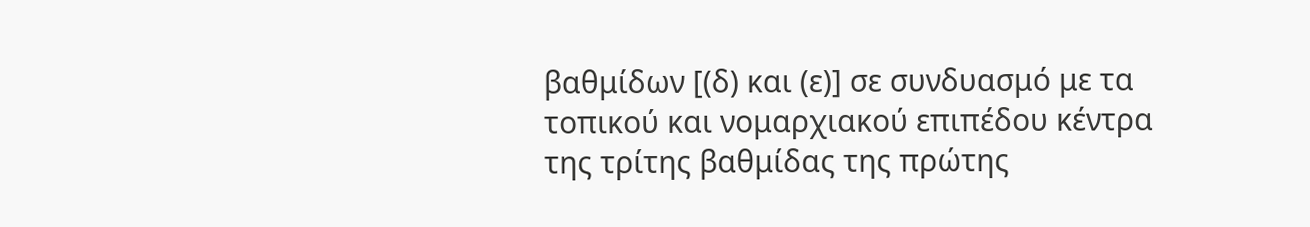βαθμίδων [(δ) και (ε)] σε συνδυασμό με τα τοπικού και νομαρχιακού επιπέδου κέντρα της τρίτης βαθμίδας της πρώτης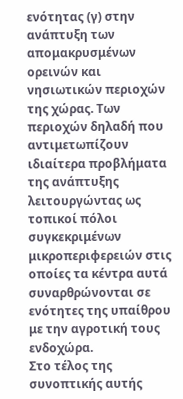ενότητας (γ) στην ανάπτυξη των απομακρυσμένων ορεινών και νησιωτικών περιοχών της χώρας. Των περιοχών δηλαδή που αντιμετωπίζουν ιδιαίτερα προβλήματα της ανάπτυξης λειτουργώντας ως τοπικοί πόλοι συγκεκριμένων μικροπεριφερειών στις οποίες τα κέντρα αυτά συναρθρώνονται σε ενότητες της υπαίθρου με την αγροτική τους ενδοχώρα.
Στο τέλος της συνοπτικής αυτής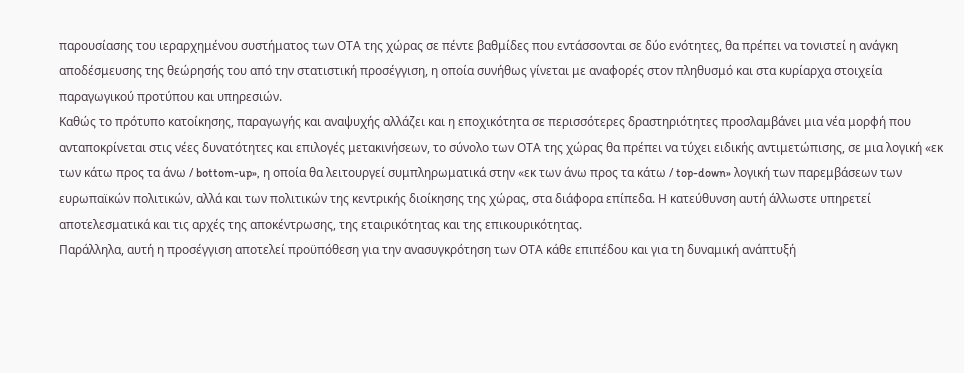παρουσίασης του ιεραρχημένου συστήματος των ΟΤΑ της χώρας σε πέντε βαθμίδες που εντάσσονται σε δύο ενότητες, θα πρέπει να τονιστεί η ανάγκη αποδέσμευσης της θεώρησής του από την στατιστική προσέγγιση, η οποία συνήθως γίνεται με αναφορές στον πληθυσμό και στα κυρίαρχα στοιχεία παραγωγικού προτύπου και υπηρεσιών.
Καθώς το πρότυπο κατοίκησης, παραγωγής και αναψυχής αλλάζει και η εποχικότητα σε περισσότερες δραστηριότητες προσλαμβάνει μια νέα μορφή που ανταποκρίνεται στις νέες δυνατότητες και επιλογές μετακινήσεων, το σύνολο των ΟΤΑ της χώρας θα πρέπει να τύχει ειδικής αντιμετώπισης, σε μια λογική «εκ των κάτω προς τα άνω / bottom-up», η οποία θα λειτουργεί συμπληρωματικά στην «εκ των άνω προς τα κάτω / top-down» λογική των παρεμβάσεων των ευρωπαϊκών πολιτικών, αλλά και των πολιτικών της κεντρικής διοίκησης της χώρας, στα διάφορα επίπεδα. Η κατεύθυνση αυτή άλλωστε υπηρετεί αποτελεσματικά και τις αρχές της αποκέντρωσης, της εταιρικότητας και της επικουρικότητας.
Παράλληλα, αυτή η προσέγγιση αποτελεί προϋπόθεση για την ανασυγκρότηση των ΟΤΑ κάθε επιπέδου και για τη δυναμική ανάπτυξή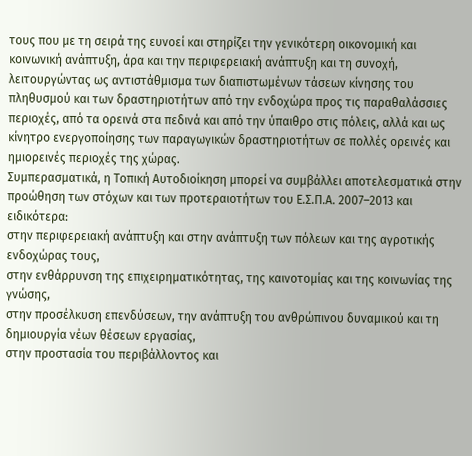τους που με τη σειρά της ευνοεί και στηρίζει την γενικότερη οικονομική και κοινωνική ανάπτυξη, άρα και την περιφερειακή ανάπτυξη και τη συνοχή, λειτουργώντας ως αντιστάθμισμα των διαπιστωμένων τάσεων κίνησης του πληθυσμού και των δραστηριοτήτων από την ενδοχώρα προς τις παραθαλάσσιες περιοχές, από τα ορεινά στα πεδινά και από την ύπαιθρο στις πόλεις, αλλά και ως κίνητρο ενεργοποίησης των παραγωγικών δραστηριοτήτων σε πολλές ορεινές και ημιορεινές περιοχές της χώρας.
Συμπερασματικά, η Τοπική Αυτοδιοίκηση μπορεί να συμβάλλει αποτελεσματικά στην προώθηση των στόχων και των προτεραιοτήτων του Ε.Σ.Π.Α. 2007–2013 και ειδικότερα:
στην περιφερειακή ανάπτυξη και στην ανάπτυξη των πόλεων και της αγροτικής ενδοχώρας τους,
στην ενθάρρυνση της επιχειρηματικότητας, της καινοτομίας και της κοινωνίας της γνώσης,
στην προσέλκυση επενδύσεων, την ανάπτυξη του ανθρώπινου δυναμικού και τη δημιουργία νέων θέσεων εργασίας,
στην προστασία του περιβάλλοντος και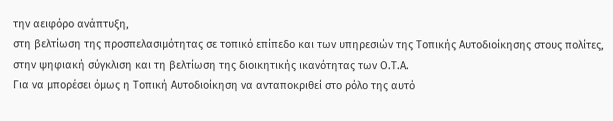την αειφόρο ανάπτυξη,
στη βελτίωση της προσπελασιμότητας σε τοπικό επίπεδο και των υπηρεσιών της Τοπικής Αυτοδιοίκησης στους πολίτες,
στην ψηφιακή σύγκλιση και τη βελτίωση της διοικητικής ικανότητας των Ο.Τ.Α.
Για να μπορέσει όμως η Τοπική Αυτοδιοίκηση να ανταποκριθεί στο ρόλο της αυτό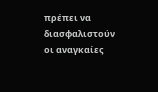πρέπει να διασφαλιστούν οι αναγκαίες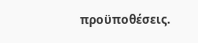προϋποθέσεις.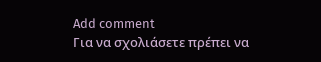Add comment
Για να σχολιάσετε πρέπει να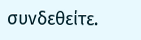συνδεθείτε.